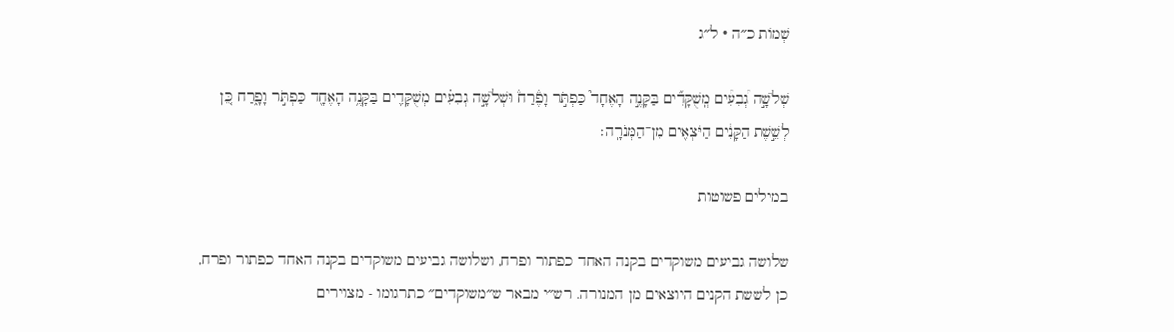שְׁמוֹת כ״ה · ל״ג

שְׁלֹשָׁ֣ה גְ֠בִעִ֠ים מְֽשֻׁקָּדִ֞ים בַּקָּנֶ֣ה הָאֶחָד֮ כַּפְתֹּ֣ר וָפֶ֒רַח֒ וּשְׁלֹשָׁ֣ה גְבִעִ֗ים מְשֻׁקָּדִ֛ים בַּקָּנֶ֥ה הָאֶחָ֖ד כַּפְתֹּ֣ר וָפָ֑רַח כֵּ֚ן לְשֵׁ֣שֶׁת הַקָּנִ֔ים הַיֹּצְאִ֖ים מִן־הַמְּנֹרָֽה׃

במילים פשוטות

שלושה גביעים משוקדים בקנה האחד כפתור ופרח, ושלושה גביעים משוקדים בקנה האחד כפתור ופרח, כן לששת הקנים היוצאים מן המנורה. רש״י מבאר ש״משוקדים״ כתרגומו - מצוירים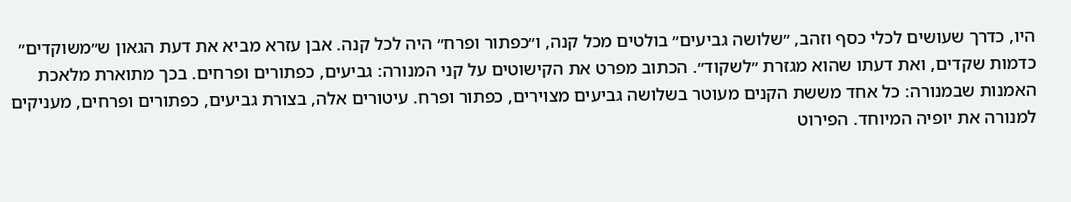היו, כדרך שעושים לכלי כסף וזהב, ״שלושה גביעים״ בולטים מכל קנה, ו״כפתור ופרח״ היה לכל קנה. אבן עזרא מביא את דעת הגאון ש״משוקדים״ כדמות שקדים, ואת דעתו שהוא מגזרת ״לשקוד״. הכתוב מפרט את הקישוטים על קני המנורה: גביעים, כפתורים ופרחים. בכך מתוארת מלאכת האמנות שבמנורה: כל אחד מששת הקנים מעוטר בשלושה גביעים מצוירים, כפתור ופרח. עיטורים אלה, בצורת גביעים, כפתורים ופרחים, מעניקים למנורה את יופיה המיוחד. הפירוט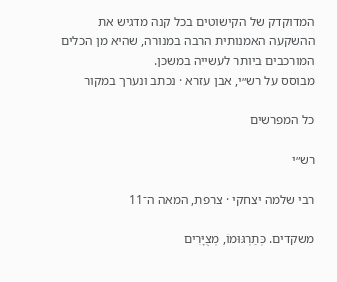המדוקדק של הקישוטים בכל קנה מדגיש את ההשקעה האמנותית הרבה במנורה, שהיא מן הכלים המורכבים ביותר לעשייה במשכן.
מבוסס על רש״י, אבן עזרא · נכתב ונערך במקור

כל המפרשים

רש״י

רבי שלמה יצחקי · צרפת, המאה ה־11

משקדים. כְּתַרְגּוּמוֹ, מְצֻיָּרִים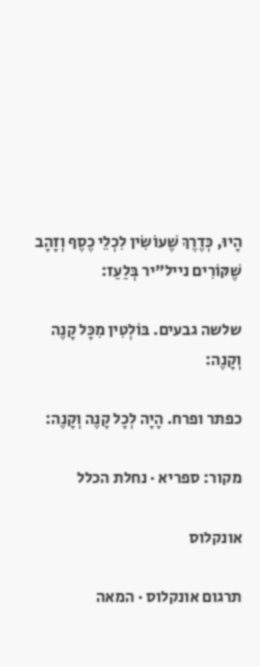הָיוּ, כְּדֶרֶךְ שֶׁעוֹשִׂין לִכְלֵי כֶסֶף וְזָהָב שֶׁקּוֹרִים נייל"יר בְּלַעַז:

שלשה גבעים. בּוֹלְטִין מִכָּל קָנֶה וְקָנֶה:

כפתר ופרח. הָיָה לְכָל קָנֶה וְקָנֶה:

מקור: ספריא · נחלת הכלל

אונקלוס

תרגום אונקלוס · המאה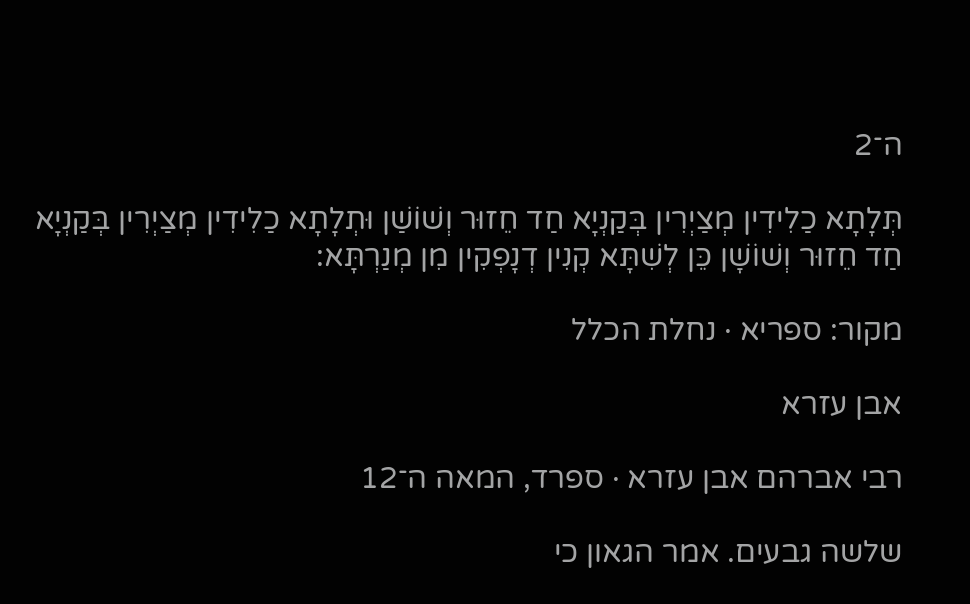ה־2

תְּלָתָא כַלִידִין מְצַיְרִין בְּקַנְיָא חַד חֵזוּר וְשׁוֹשַׁן וּתְלָתָא כַלִידִין מְצַיְרִין בְּקַנְיָא חַד חֵזוּר וְשׁוֹשָׁן כֵּן לְשִׁתָּא קְנִין דְנָפְקִין מִן מְנַרְתָּא:

מקור: ספריא · נחלת הכלל

אבן עזרא

רבי אברהם אבן עזרא · ספרד, המאה ה־12

שלשה גבעים. אמר הגאון כי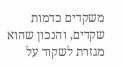משקדים כדמות שקדים, והנכון שהוא מגזרת לשקוד על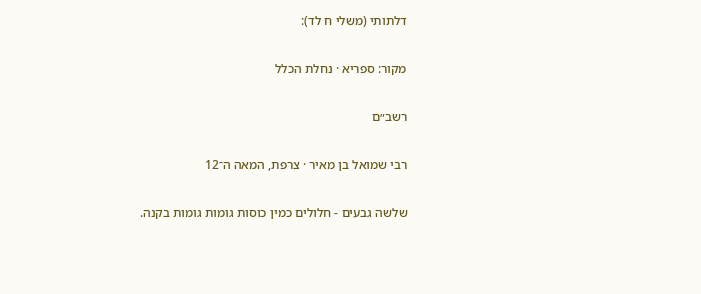דלתותי (משלי ח לד):

מקור: ספריא · נחלת הכלל

רשב״ם

רבי שמואל בן מאיר · צרפת, המאה ה־12

שלשה גבעים - חלולים כמין כוסות גומות גומות בקנה.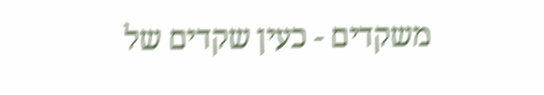משקדים - כעין שקדים של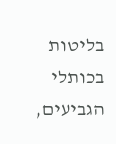בליטות בכותלי הגביעים,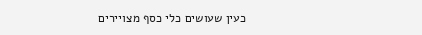כעין שעושים כלי כסף מצויירים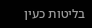בליטות כעין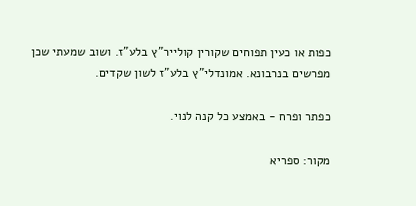כפות או כעין תפוחים שקורין קולייר"ץ בלע"ז. ושוב שמעתי שכן מפרשים בנרבונא. אמונדלי"ץ בלע"ז לשון שקדים.

כפתר ופרח - באמצע כל קנה לנוי.

מקור: ספריא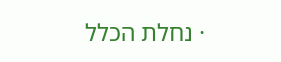· נחלת הכלל